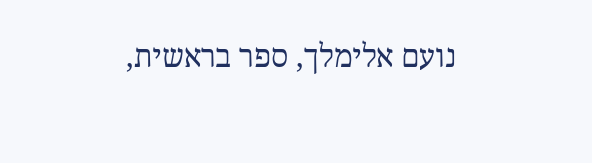נועם אלימלך, ספר בראשית,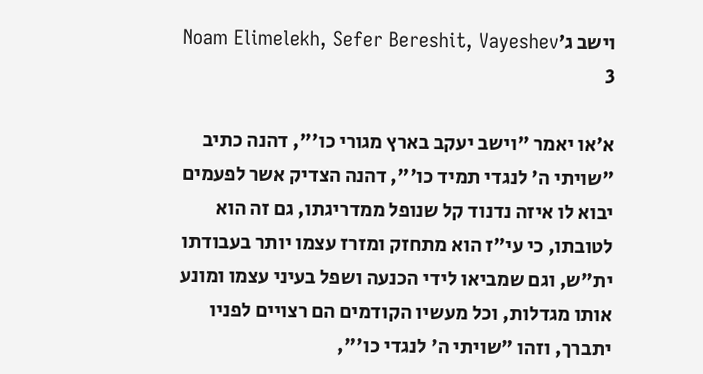וישב ג׳Noam Elimelekh, Sefer Bereshit, Vayeshev 3

א׳או יאמר "וישב יעקב בארץ מגורי כו'", דהנה כתיב "שויתי ה' לנגדי תמיד כו'", דהנה הצדיק אשר לפעמים יבוא לו איזה נדנוד קל שנופל ממדריגתו, גם זה הוא לטובתו, כי עי"ז הוא מתחזק ומזרז עצמו יותר בעבודתו ית"ש, וגם שמביאו לידי הכנעה ושפל בעיני עצמו ומונע אותו מגדלות, וכל מעשיו הקודמים הם רצויים לפניו יתברך, וזהו "שויתי ה' לנגדי כו'",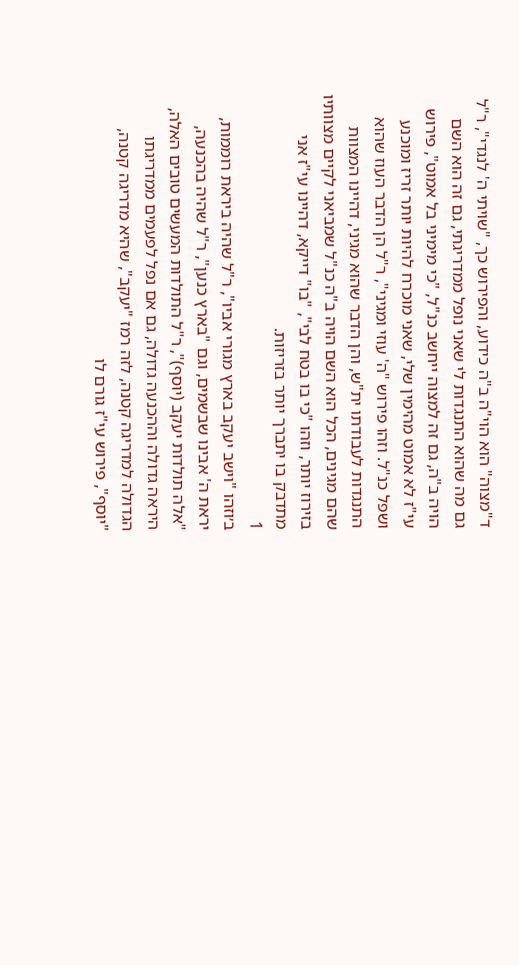ד"מצוה" הוא הוי"ה ב"ה כידוע, והפירוש כך, "שויתי ה' לנגדי", ר"ל גם מה שהוא התנגדות לי שאני נופל ממדריגתי, גם זה הוא השם הויה ב"ה, גם זה למצוה ייחשב כנ"ל, "כי מימיני בל אמוט", פירוש עי"ז לא אמוט מהימין שלי, שאני מוכרח להיות יותר זריז ומוכנע ושפל כנ"ל. וזהו פירוש "ה' עוזי ומגיני", ר"ל הן הדבר העוז שהוא התנגדות לעבודתו ית"ש, והן הדבר שהוא מגיני, דהיינו המצוות שהם מגינים, הכל הוא השם הויה ב"ה כנ"ל שמביאני לקיים מצוותיו בזירוז יותר, וזהו "כי בו בטח לבי", "בו" דייקא, דהיינו עי"ז אני מתדבק בו יתברך יותר בזריזות.
1
ב׳וזהו "וישב יעקב בארץ מגורי אביו", ר"ל שהיה ביראת רוממות, יראת ה' אבינו שבשמים, וגם "בארץ כנען", ר"ל שהיה בהכנעה, "אלה תולדות יעקב (יוסף)", ר"ל התולדות המעשים טובים האלה, היראה גדולה וההכנעה גדולה, גם אם נפל לפעמים ממדריגתו הגדולה למדריגה קטנה, לזה רמז "יעקב", שהיא מדריגה קטנה, "יוסף", פירוש עי"ז גורם לו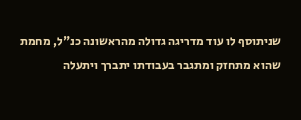שניתוסף לו עוד מדריגה גדולה מהראשונה כנ"ל, מחמת שהוא מתחזק ומתגבר בעבודתו יתברך ויתעלה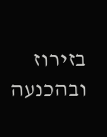בזירוז ובהכנעה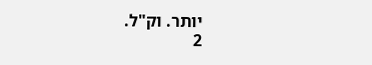יותר. וק"ל.
2